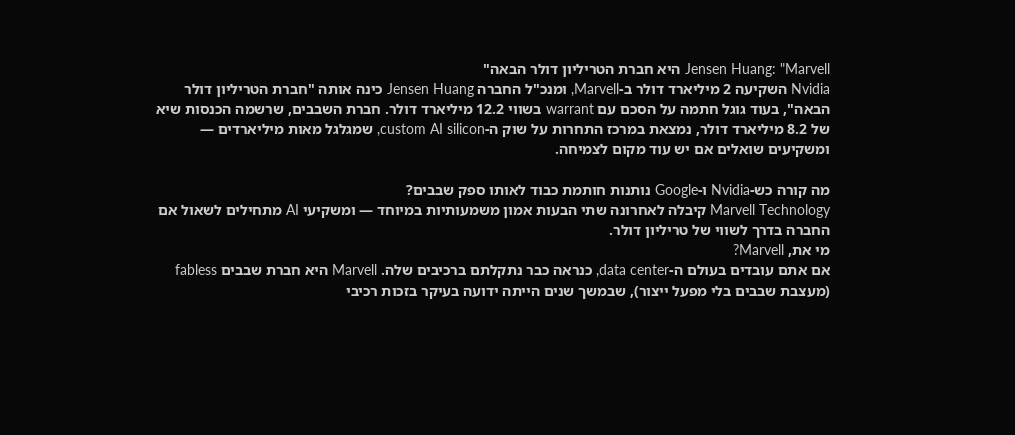Jensen Huang: "Marvell היא חברת הטריליון דולר הבאה"
Nvidia השקיעה 2 מיליארד דולר ב-Marvell, ומנכ"ל החברה Jensen Huang כינה אותה "חברת הטריליון דולר הבאה", בעוד גוגל חתמה על הסכם עם warrant בשווי 12.2 מיליארד דולר. חברת השבבים, שרשמה הכנסות שיא של 8.2 מיליארד דולר, נמצאת במרכז התחרות על שוק ה-custom AI silicon, שמגלגל מאות מיליארדים — ומשקיעים שואלים אם יש עוד מקום לצמיחה.

מה קורה כש-Nvidia ו-Google נותנות חותמת כבוד לאותו ספק שבבים?
Marvell Technology קיבלה לאחרונה שתי הבעות אמון משמעותיות במיוחד — ומשקיעי AI מתחילים לשאול אם החברה בדרך לשווי של טריליון דולר.
מי את, Marvell?
אם אתם עובדים בעולם ה-data center, כנראה כבר נתקלתם ברכיבים שלה. Marvell היא חברת שבבים fabless (מעצבת שבבים בלי מפעל ייצור), שבמשך שנים הייתה ידועה בעיקר בזכות רכיבי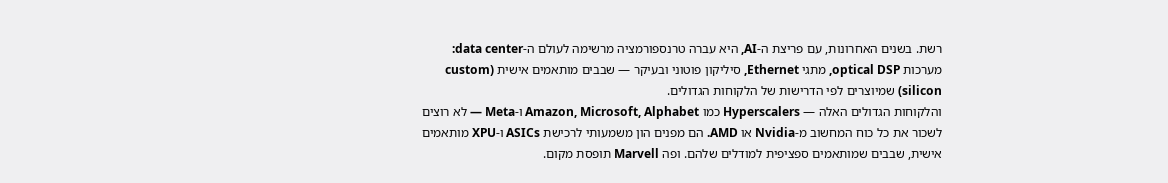רשת. בשנים האחרונות, עם פריצת ה-AI, היא עברה טרנספורמציה מרשימה לעולם ה-data center: מערכות optical DSP, מתגי Ethernet, סיליקון פוטוני ובעיקר — שבבים מותאמים אישית (custom silicon) שמיוצרים לפי הדרישות של הלקוחות הגדולים.
והלקוחות הגדולים האלה — Hyperscalers כמו Amazon, Microsoft, Alphabet ו-Meta — לא רוצים לשכור את כל כוח המחשוב מ-Nvidia או AMD. הם מפנים הון משמעותי לרכישת ASICs ו-XPU מותאמים אישית, שבבים שמותאמים ספציפית למודלים שלהם. ופה Marvell תופסת מקום.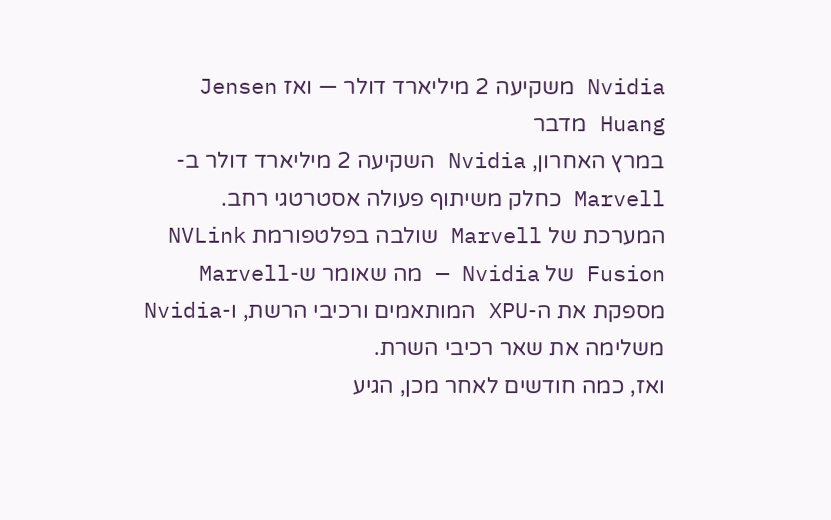Nvidia משקיעה 2 מיליארד דולר — ואז Jensen Huang מדבר
במרץ האחרון, Nvidia השקיעה 2 מיליארד דולר ב-Marvell כחלק משיתוף פעולה אסטרטגי רחב. המערכת של Marvell שולבה בפלטפורמת NVLink Fusion של Nvidia — מה שאומר ש-Marvell מספקת את ה-XPU המותאמים ורכיבי הרשת, ו-Nvidia משלימה את שאר רכיבי השרת.
ואז, כמה חודשים לאחר מכן, הגיע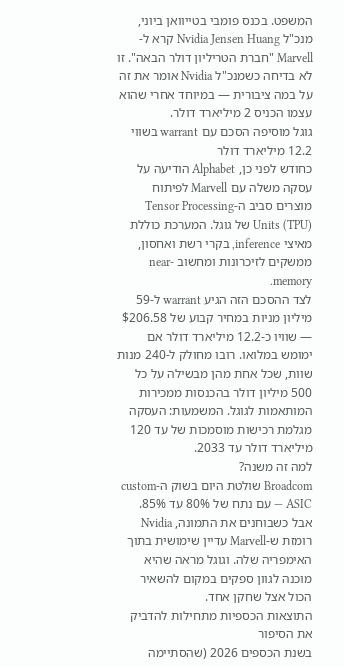המשפט. בכנס פומבי בטייוואן ביוני, מנכ"ל Nvidia Jensen Huang קרא ל-Marvell "חברת הטריליון דולר הבאה". זו לא בדיחה כשמנכ"ל Nvidia אומר את זה על במה ציבורית — במיוחד אחרי שהוא עצמו הכניס 2 מיליארד דולר.
גוגל מוסיפה הסכם עם warrant בשווי 12.2 מיליארד דולר
כחודש לפני כן, Alphabet הודיעה על עסקה משלה עם Marvell לפיתוח מוצרים סביב ה-Tensor Processing Units (TPU) של גוגל. המערכת כוללת מאיצי inference, בקרי רשת ואחסון, ממשקים לזיכרונות ומחשוב near-memory.
לצד ההסכם הזה הגיע warrant ל-59 מיליון מניות במחיר קבוע של $206.58 — שוויו כ-12.2 מיליארד דולר אם ימומש במלואו. רובו מחולק ל-240 מנות שוות, שכל אחת מהן מבשילה על כל 500 מיליון דולר בהכנסות ממכירות המותאמות לגוגל. המשמעות: העסקה מגלמת רכישות מוסמכות של עד 120 מיליארד דולר עד 2033.
למה זה משנה?
Broadcom שולטת היום בשוק ה-custom ASIC — עם נתח של 80% עד 85%. אבל כשבוחנים את התמונה, Nvidia רומזת ש-Marvell עדיין שימושית בתוך האימפריה שלה. וגוגל מראה שהיא מוכנה לגוון ספקים במקום להשאיר הכול אצל שחקן אחד.
התוצאות הכספיות מתחילות להדביק את הסיפור
בשנת הכספים 2026 (שהסתיימה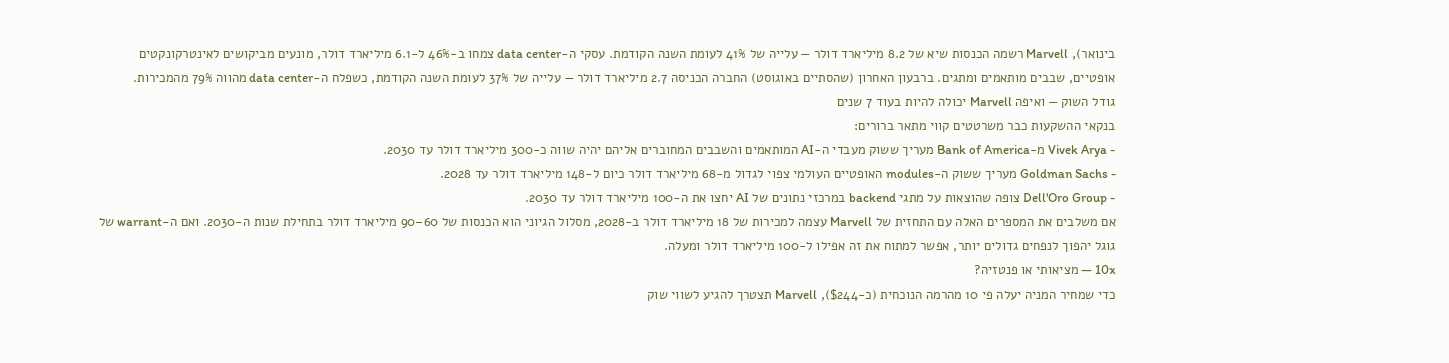בינואר), Marvell רשמה הכנסות שיא של 8.2 מיליארד דולר — עלייה של 41% לעומת השנה הקודמת. עסקי ה-data center צמחו ב-46% ל-6.1 מיליארד דולר, מונעים מביקושים לאינטרקונקטים אופטיים, שבבים מותאמים ומתגים. ברבעון האחרון (שהסתיים באוגוסט) החברה הכניסה 2.7 מיליארד דולר — עלייה של 37% לעומת השנה הקודמת, כשפלח ה-data center מהווה 79% מהמכירות.
גודל השוק — ואיפה Marvell יכולה להיות בעוד 7 שנים
בנקאי ההשקעות כבר משרטטים קווי מתאר ברורים:
- Vivek Arya מ-Bank of America מעריך ששוק מעבדי ה-AI המותאמים והשבבים המחוברים אליהם יהיה שווה כ-300 מיליארד דולר עד 2030.
- Goldman Sachs מעריך ששוק ה-modules האופטיים העולמי צפוי לגדול מ-68 מיליארד דולר כיום ל-148 מיליארד דולר עד 2028.
- Dell'Oro Group צופה שהוצאות על מתגי backend במרכזי נתונים של AI יחצו את ה-100 מיליארד דולר עד 2030.
אם משלבים את המספרים האלה עם התחזית של Marvell עצמה למכירות של 18 מיליארד דולר ב-2028, מסלול הגיוני הוא הכנסות של 60–90 מיליארד דולר בתחילת שנות ה-2030. ואם ה-warrant של גוגל יהפוך לנפחים גדולים יותר, אפשר למתוח את זה אפילו ל-100 מיליארד דולר ומעלה.
10x — מציאותי או פנטזיה?
כדי שמחיר המניה יעלה פי 10 מהרמה הנוכחית (כ-$244), Marvell תצטרך להגיע לשווי שוק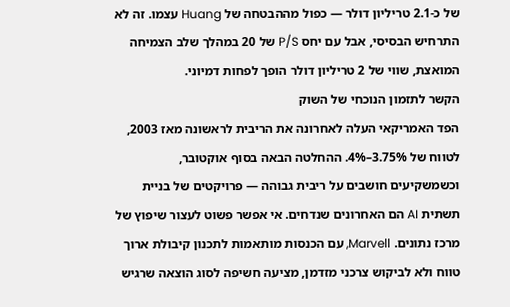של כ-2.1 טריליון דולר — כפול מההבטחה של Huang עצמו. זה לא התרחיש הבסיסי, אבל עם יחס P/S של 20 במהלך שלב הצמיחה המואצת, שווי של 2 טריליון דולר הופך לפחות דמיוני.
הקשר לתזמון הנוכחי של השוק
הפד האמריקאי העלה לאחרונה את הריבית לראשונה מאז 2003, לטווח של 3.75%–4%. ההחלטה הבאה בסוף אוקטובר, וכשמשקיעים חושבים על ריבית גבוהה — פרויקטים של בניית תשתית AI הם האחרונים שנדחים. אי אפשר פשוט לעצור שיפוץ של מרכז נתונים. Marvell, עם הכנסות מותאמות לתכנון קיבולת ארוך טווח ולא לביקוש צרכני מזדמן, מציעה חשיפה לסוג הוצאה שרגיש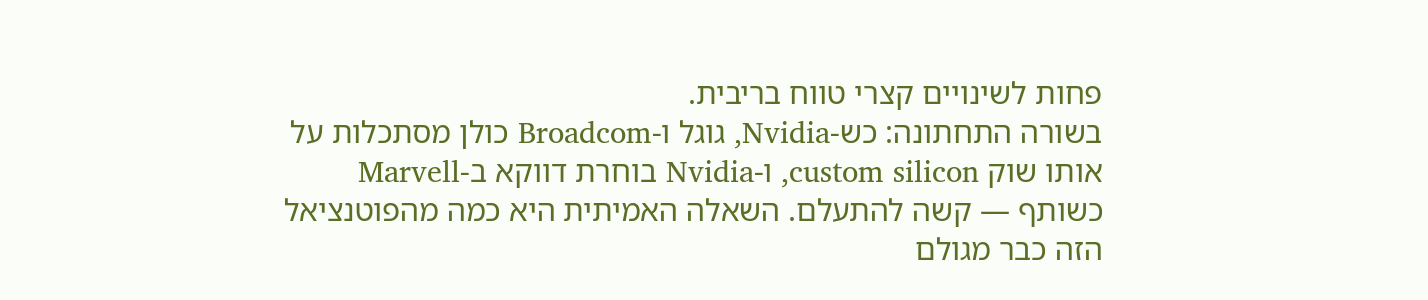פחות לשינויים קצרי טווח בריבית.
בשורה התחתונה: כש-Nvidia, גוגל ו-Broadcom כולן מסתכלות על אותו שוק custom silicon, ו-Nvidia בוחרת דווקא ב-Marvell כשותף — קשה להתעלם. השאלה האמיתית היא כמה מהפוטנציאל הזה כבר מגולם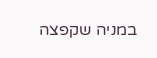במניה שקפצה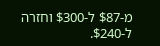מ-$87 ל-$300 וחזרה ל-$240.